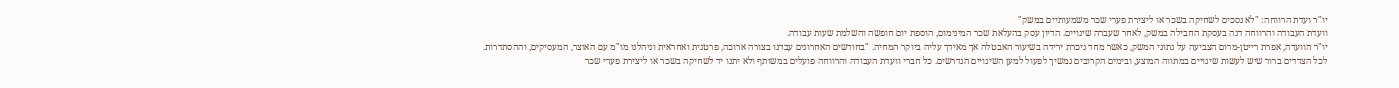יו"ר ועדת הרווחה: "לא נסכים לשחיקה בשכר או ליצירת פערי שכר משמעותיים במשק"
וועדת העבודה והרווחה דנה בעסקת החבילה במשק, לאחר שעברה שינויים. הדיון עסק בהעלאת שכר המינימום, הוספת יום חופשה והשלמת שעות עבודה.
יו"ר הוועדה, אפרת רייטן-מרום הצביעה על נתוני המשק, כאשר מחד ניכרת ירידה בשיעור האבטלה אך מאידך עליה ביוקר המחיה. "בחודשים האחרונים עבדנו בצורה ארוכה, פרטנית ואחראית וניהלנו מו"מ עם האוצר, המעסיקים, וההסתדרות. לכל הצדדים ברור שיש לעשות שינויים במתווה המוצע, ובימים הקרובים נמשיך לפעול למען השינויים הנדרשים. כל חברי וועדת העבודה והרווחה פועלים במשותף ולא יתנו יד לשחיקה בשכר או ליצירת פערי שכר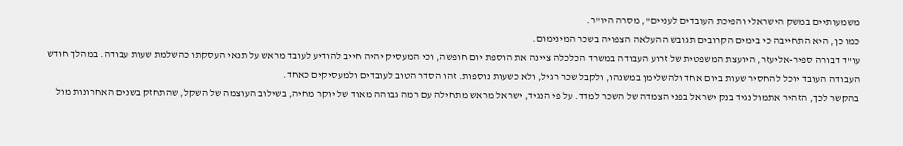משמעותיים במשק הישראלי והפיכת העובדים לעניים", מסרה היו"ר.
כמו כן, היא התחייבה כי בימים הקרובים תגובש ההעלאה הצפויה בשכר המינימום.
עו"ד דבורה ספיר-אליעזר, היועצת המשפטית של זרוע העבודה במשרד הכלכלה ציינה את הוספת יום חופשה, וכי המעסיק יהיה חייב להודיע לעובד מראש על תנאי העסקתו כהשלמת שעות עבודה. במהלך חודש העבודה העובד יוכל להחסיר שעות ביום אחד ולהשלימן במשנהו, ולקבל שכר רגיל, ולא כשעות נוספות. זהו הסדר הטוב לעובדים ולמעסיקים כאחד.
בהקשר לכך, הזהיר אתמול נגיד בנק ישראל בפני הצמדה של השכר למדד. על פי הנגיד, ישראל מראש מתחילה עם רמה גבוהה מאוד של יוקר מחיה, בשילוב העוצמה של השקל, שהתחזק בשנים האחרונות מול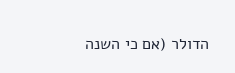הדולר (אם כי השנה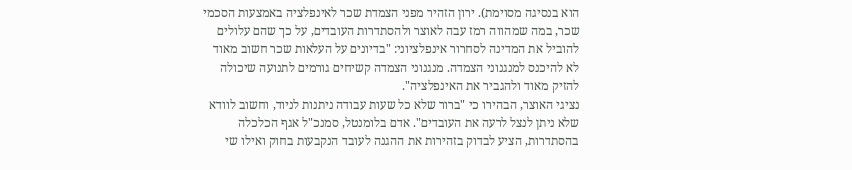הוא בנסיגה מסוימת). ירון הזהיר מפני הצמדת שכר לאינפלציה באמצעות הסכמי שכר, במה שמהווה רמז עבה לאוצר ולהסתדרות העובדים, על כך שהם עלולים להוביל את המדינה לסחרור אינפלציוני: "בדיונים על העלאות שכר חשוב מאוד לא להיכנס למנגנוני הצמדה. מנגנוני הצמדה קשיחים גורמים לתנועה שיכולה להזיק מאוד ולהגביר את האינפלציה".
נציגי האוצר, הבהירו כי "ברור שלא כל שעות עבודה ניתנות לניוד, וחשוב לוודא שלא ניתן לנצל לרעה את העובדים". אדם בלומנטל, סמנכ"ל אגף הכלכלה בהסתדרות, הציע לבדוק בזהירות את ההגנה לעובד הנקבעות בחוק ואילו שי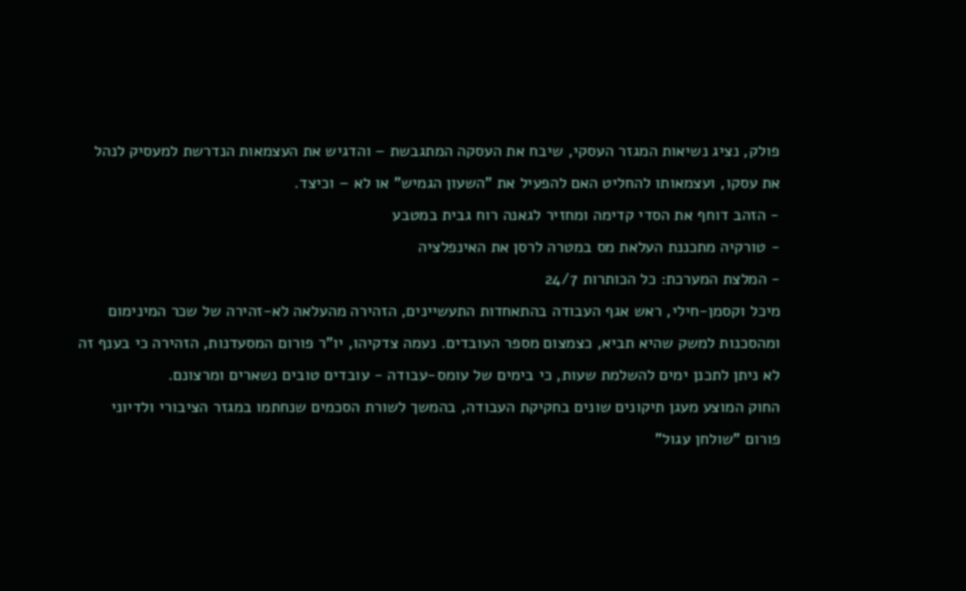פולק, נציג נשיאות המגזר העסקי, שיבח את העסקה המתגבשת – והדגיש את העצמאות הנדרשת למעסיק לנהל את עסקו, ועצמאותו להחליט האם להפעיל את "השעון הגמיש" או לא – וכיצד.
- הזהב דוחף את הסדי קדימה ומחזיר לגאנה רוח גבית במטבע
- טורקיה מתכננת העלאת מס במטרה לרסן את האינפלציה
- המלצת המערכת: כל הכותרות 24/7
מיכל וקסמן-חילי, ראש אגף העבודה בהתאחדות התעשיינים, הזהירה מהעלאה לא-זהירה של שכר המינימום ומהסכנות למשק שהיא תביא, כצמצום מספר העובדים. נעמה צדקיהו, יו"ר פורום המסעדנות, הזהירה כי בענף זה לא ניתן לתכנן ימים להשלמת שעות, כי בימים של עומס-עבודה - עובדים טובים נשארים ומרצונם.
החוק המוצע מעגן תיקונים שונים בחקיקת העבודה, בהמשך לשורת הסכמים שנחתמו במגזר הציבורי ולדיוני פורום "שולחן עגול"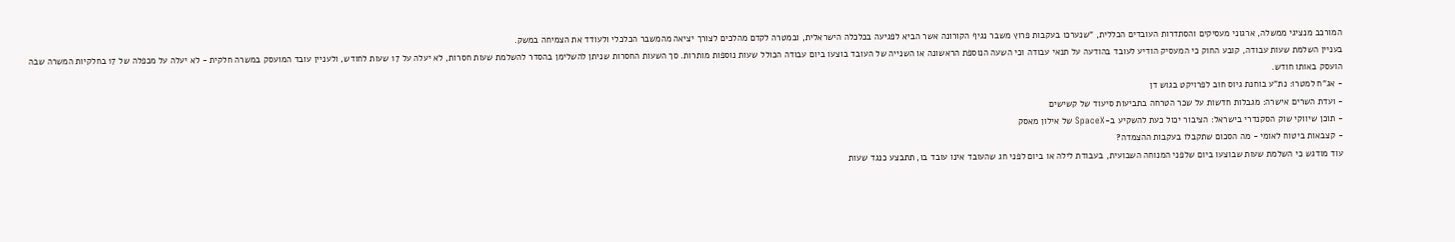המורכב מנציגי ממשלה, ארגוני מעסיקים והסתדרות העובדים הכללית, "שנערכו בעקבות פרוץ משבר נגיף הקורונה אשר הביא לפגיעה בכלכלה הישראלית, ובמטרה לקדם מהלכים לצורך יציאה מהמשבר הכלכלי ולעודד את הצמיחה במשק.
בעניין השלמת שעות עבודה, קובע החוק כי המעסיק הודיע לעובד בהודעה על תנאי עבודה וכי השעה הנוספת הראשונה או השנייה של העובד בוצעו ביום עבודה הכולל שעות נוספות מותרות. סך השעות החסרות שניתן להשלימן בהסדר להשלמת שעות חסרות, לא יעלה על 17 שעות לחודש, ולעניין עובד המועסק במשרה חלקית - לא יעלה על מכפלה של 17 בחלקיות המשרה שבה הועסק באותו חודש.
- אג"ח למטרו: נת"ע בוחנת גיוס חוב לפרויקט בגוש דן
- ועדת השרים אישרה: מגבלות חדשות על שכר הטרחה בתביעות סיעוד של קשישים
- תוכן שיווקי שוק הסקנדרי בישראל: הציבור יכול כעת להשקיע ב-SpaceX של אילון מאסק
- קצבאות ביטוח לאומי - מה הסכום שתקבלו בעקבות ההצמדה?
עוד מודגש כי השלמת שעות שבוצעו ביום שלפני המנוחה השבועית, בעבודת לילה או ביום לפני חג שהעובד אינו עובד בו, תתבצע כנגד שעות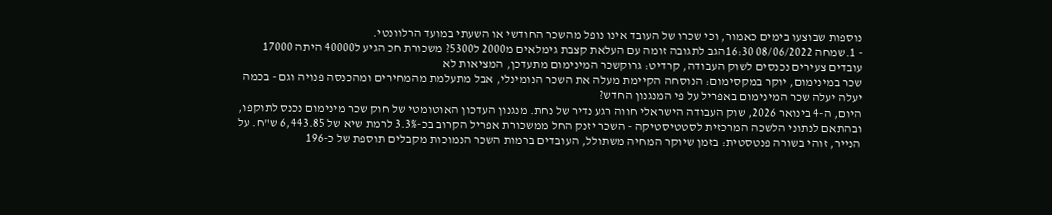נוספות שבוצעו בימים כאמור, וכי שכרו של העובד אינו נופל מהשכר החודשי או השעתי במועד הרלוונטי.
- 1.שמחה 08/06/2022 16:30הגב לתגובה זומה עם העלאת קצבת גימלאים מ2000 ל5300? משכורת חכ הגיע ל40000 היתה 17000
עובדים צעירים נכנסים לשוק העבודה, קרדיט: גרוקשכר המינימום מתעדכן, המציאות לא
שכר במינימום, יוקר במקסימום: הנוסחה הקיימת מעלה את השכר הנומינלי, אבל מתעלמת מהמחירים ומהכנסה פנויה וגם - בכמה יעלה יעלה שכר המינימום באפריל על פי המנגנון החדש?
היום, ה-4 בינואר 2026, שוק העבודה הישראלי חווה רגע נדיר של נחת. מנגנון העדכון האוטומטי של חוק שכר מינימום נכנס לתוקפו, ובהתאם לנתוני הלשכה המרכזית לסטטיסטיקה - השכר יזנק החל ממשכורת אפריל הקרוב בכ-3.3% לרמת שיא של 6,443.85 ש"ח. על הנייר, זוהי בשורה פנטסטית: בזמן שיוקר המחיה משתולל, העובדים ברמות השכר הנמוכות מקבלים תוספת של כ-196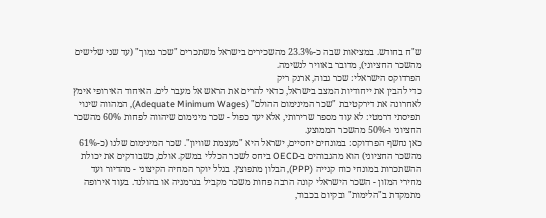ש"ח בחודש. במציאות שבה כ-23.3% מהשכירים בישראל משתכרים "שכר נמוך" (עד שני שלישים מהשכר החציוני), מדובר באוויר לנשימה.
הפרדוקס הישראלי: שכר גבוה, ארנק ריק
כדי להבין את ייחודיות המצב בישראל, כדאי להרים את הראש אל מעבר לים. האיחוד האירופי אימץ לאחרונה את דירקטיבת "שכר המינימום ההולם" (Adequate Minimum Wages), המהווה שינוי תפיסתי דרמטי: לא עוד מספר שרירותי, אלא יעד כפול - שכר מינימום שיהווה לפחות 60% מהשכר החציוני ו-50% מהשכר הממוצע.
כאן נחשף הפרדוקס: במונחים יחסיים, ישראל היא "מעצמת שוויון". שכר המינימום שלנו (כ-61% מהשכר החציוני) הוא מהגבוהים ב-OECD ביחס לשכר הכללי במשק. אולם, כשבודקים את יכולת ההשתכרות במונחי כוח קנייה (PPP), הבלון מתפוצץ. בגלל יוקר המחיה הקיצוני - מהדיור ועד מחירי המזון - השכר הישראלי קונה הרבה פחות משכר מקביל בגרמניה או בהולנד. בעוד אירופה מתמקדת ב"הלימות" ובקיום בכבוד,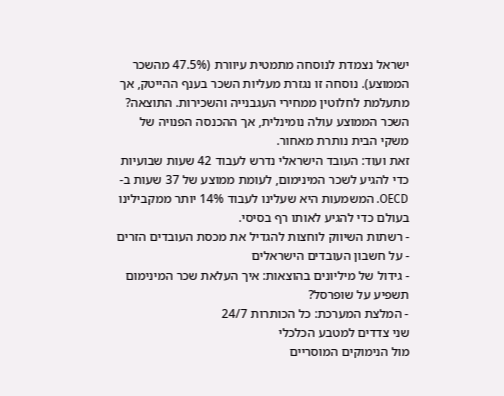ישראל נצמדת לנוסחה מתמטית עיוורת (47.5% מהשכר הממוצע). נוסחה זו נגזרת מעליות השכר בענף ההייטק, אך מתעלמת לחלוטין ממחירי העגבנייה והשכירות. התוצאה? השכר הממוצע עולה נומינלית, אך ההכנסה הפנויה של משקי הבית נותרת מאחור.
זאת ועוד: העובד הישראלי נדרש לעבוד 42 שעות שבועיות כדי להגיע לשכר המינימום, לעומת ממוצע של 37 שעות ב-OECD. המשמעות היא שעלינו לעבוד 14% יותר ממקבילינו בעולם כדי להגיע לאותו רף בסיסי.
- רשתות השיווק לוחצות להגדיל את מכסת העובדים הזרים - על חשבון העובדים הישראלים
- גידול של מיליונים בהוצאות: איך העלאת שכר המינימום תשפיע על שופרסל?
- המלצת המערכת: כל הכותרות 24/7
שני צדדים למטבע הכלכלי
מול הנימוקים המוסריים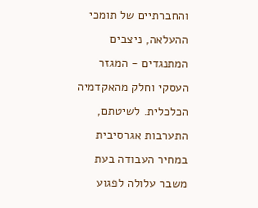והחברתיים של תומכי ההעלאה, ניצבים המתנגדים - המגזר העסקי וחלק מהאקדמיה הכלכלית. לשיטתם, התערבות אגרסיבית במחיר העבודה בעת משבר עלולה לפגוע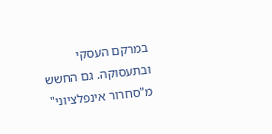במרקם העסקי ובתעסוקה. גם החשש מ"סחרור אינפלציוני"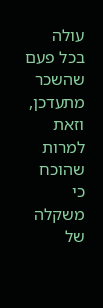עולה בכל פעם שהשכר מתעדכן, וזאת למרות שהוכח כי משקלה של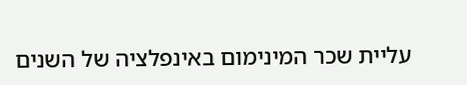עליית שכר המינימום באינפלציה של השנים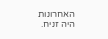האחרונות היה זניח.